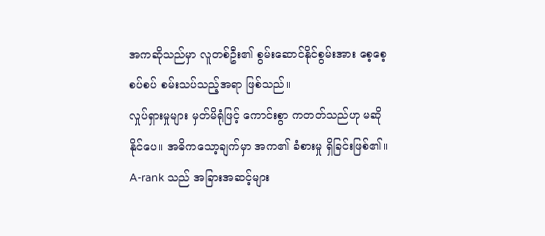အကဆိုသည်မှာ လူတစ်ဦး၏ စွမ်းဆောင်နိုင်စွမ်းအား စေ့စေ့စပ်စပ် စမ်းသပ်သည့်အရာ ဖြစ်သည်။
လှုပ်ရှားမှုများ မှတ်မိရုံဖြင့် ကောင်းစွာ ကတတ်သည်ဟု မဆိုနိုင်ပေ။ အဓိကသော့ချက်မှာ အက၏ ခံစားမှု ရှိခြင်းဖြစ်၏။
A-rank သည် အခြားအဆင့်များ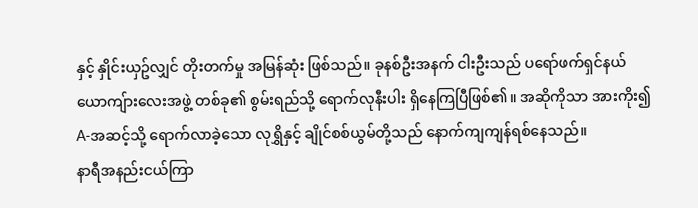နှင့် နှိုင်းယှဥ်လျှင် တိုးတက်မှု အမြန်ဆုံး ဖြစ်သည်။ ခုနစ်ဦးအနက် ငါးဦးသည် ပရော်ဖက်ရှင်နယ် ယောကျ်ားလေးအဖွဲ့ တစ်ခု၏ စွမ်းရည်သို့ ရောက်လုနီးပါး ရှိနေကြပြီဖြစ်၏။ အဆိုကိုသာ အားကိုး၍ A-အဆင့်သို့ ရောက်လာခဲ့သော လုရွှိနှင့် ချိုင်စစ်ယွမ်တို့သည် နောက်ကျကျန်ရစ်နေသည်။
နာရီအနည်းငယ်ကြာ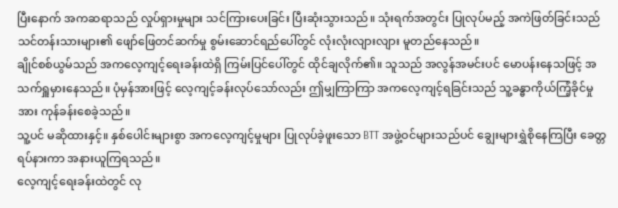ပြီးနောက် အကဆရာသည် လှုပ်ရှားမှုများ သင်ကြားပေးခြင်း ပြီးဆုံးသွားသည်။ သုံးရက်အတွင်း ပြုလုပ်မည့် အကဲဖြတ်ခြင်းသည် သင်တန်းသားများ၏ ဖျော်ဖြေတင်ဆက်မှု စွမ်းဆောင်ရည်ပေါ်တွင် လုံးလုံးလျားလျား မူတည်နေသည်။
ချိုင်စစ်ယွမ်သည် အကလေ့ကျင့်ရေးခန်းထဲရှိ ကြမ်းပြင်ပေါ်တွင် ထိုင်ချလိုက်၏။ သူသည် အလွန်အမင်းပင် မောပန်းနေသဖြင့် အသက်ရှူမှားနေသည်။ ပုံမှန်အားဖြင့် လေ့ကျင့်ခန်းလုပ်သော်လည်း ဤမျှကြာကြာ အကလေ့ကျင့်ရခြင်းသည် သူ့ခန္ဓာကိုယ်ကြံ့ခိုင်မှုအား ကုန်ခန်းစေခဲ့သည်။
သူ့ပင် မဆိုထားနှင့်။ နှစ်ပေါင်းများစွာ အကလေ့ကျင့်မှုများ ပြုလုပ်ခဲ့ဖူးသော BTT အဖွဲ့ဝင်များသည်ပင် ချွေးများရွှဲစိုနေကြပြီး ခေတ္တရပ်နားကာ အနားယူကြရသည်။
လေ့ကျင့်ရေးခန်းထဲတွင် လု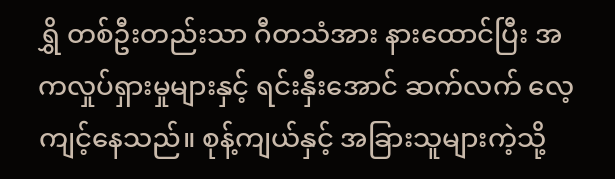ရွှိ တစ်ဦးတည်းသာ ဂီတသံအား နားထောင်ပြီး အကလှုပ်ရှားမှုများနှင့် ရင်းနှီးအောင် ဆက်လက် လေ့ကျင့်နေသည်။ စုန့်ကျယ်နှင့် အခြားသူများကဲ့သို့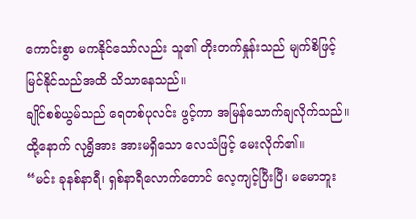ကောင်းစွာ မကနိုင်သော်လည်း သူ၏ တိုးတက်နှုန်းသည် မျက်စိဖြင့် မြင်နိုင်သည်အထိ သိသာနေသည်။
ချိုင်စစ်ယွမ်သည် ရေတစ်ပုလင်း ဖွင့်ကာ အမြန်သောက်ချလိုက်သည်။ ထို့နောက် လုရွှိအား အားမရှိသော လေသံဖြင့် မေးလိုက်၏။
“မင်း ခုနစ်နာရီ၊ ရှစ်နာရီလောက်တောင် လေ့ကျင့်ပြီးပြီ၊ မမောဘူး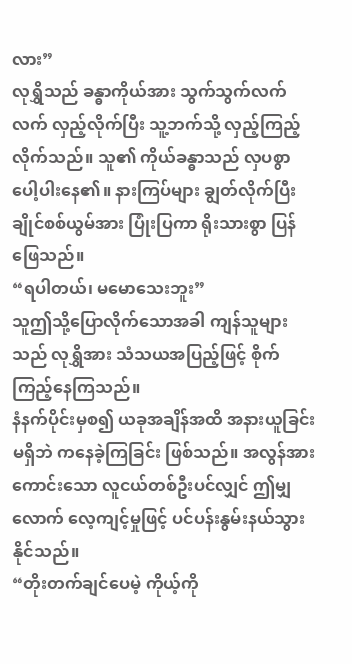လား”
လုရွှိသည် ခန္ဓာကိုယ်အား သွက်သွက်လက်လက် လှည့်လိုက်ပြီး သူ့ဘက်သို့ လှည့်ကြည့်လိုက်သည်။ သူ၏ ကိုယ်ခန္ဓာသည် လှပစွာ ပေါ့ပါးနေ၏။ နားကြပ်များ ချွတ်လိုက်ပြီး ချိုင်စစ်ယွမ်အား ပြုံးပြကာ ရိုးသားစွာ ပြန်ဖြေသည်။
“ရပါတယ်၊ မမောသေးဘူး”
သူဤသို့ပြောလိုက်သောအခါ ကျန်သူများသည် လုရွှိအား သံသယအပြည့်ဖြင့် စိုက်ကြည့်နေကြသည်။
နံနက်ပိုင်းမှစ၍ ယခုအချိန်အထိ အနားယူခြင်းမရှိဘဲ ကနေခဲ့ကြခြင်း ဖြစ်သည်။ အလွန်အားကောင်းသော လူငယ်တစ်ဦးပင်လျှင် ဤမျှလောက် လေ့ကျင့်မှုဖြင့် ပင်ပန်းနွမ်းနယ်သွားနိုင်သည်။
“တိုးတက်ချင်ပေမဲ့ ကိုယ့်ကို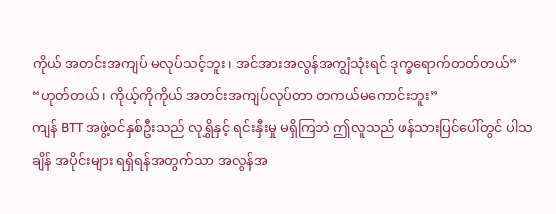ကိုယ် အတင်းအကျပ် မလုပ်သင့်ဘူး၊ အင်အားအလွန်အကျွံသုံးရင် ဒုက္ခရောက်တတ်တယ်”
“ဟုတ်တယ်၊ ကိုယ့်ကိုကိုယ် အတင်းအကျပ်လုပ်တာ တကယ်မကောင်းဘူး”
ကျန် BTT အဖွဲ့ဝင်နှစ်ဦးသည် လုရွှိနှင့် ရင်းနှီးမှု မရှိကြဘဲ ဤလူသည် ဖန်သားပြင်ပေါ်တွင် ပါသချိန် အပိုင်းများ ရရှိရန်အတွက်သာ အလွန်အ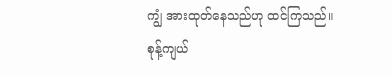ကျွံ အားထုတ်နေသည်ဟု ထင်ကြသည်။
စုန့်ကျယ်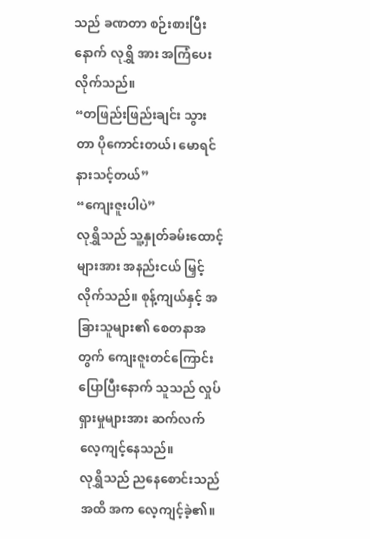သည် ခဏတာ စဉ်းစားပြီးနောက် လုရွှိ အား အကြံပေးလိုက်သည်။
“တဖြည်းဖြည်းချင်း သွားတာ ပိုကောင်းတယ်၊ မောရင် နားသင့်တယ်”
“ကျေးဇူးပါပဲ”
လုရွှိသည် သူ့နှုတ်ခမ်းထောင့်များအား အနည်းငယ် မြှင့်လိုက်သည်။ စုန့်ကျယ်နှင့် အခြားသူများ၏ စေတနာအတွက် ကျေးဇူးတင်ကြောင်း ပြောပြီးနောက် သူသည် လှုပ်ရှားမှုများအား ဆက်လက် လေ့ကျင့်နေသည်။
လုရွှိသည် ညနေစောင်းသည်အထိ အက လေ့ကျင့်ခဲ့၏။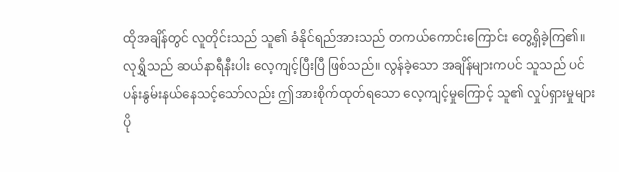ထိုအချိန်တွင် လူတိုင်းသည် သူ၏ ခံနိုင်ရည်အားသည် တကယ်ကောင်းကြောင်း တွေ့ရှိခဲ့ကြ၏။
လုရွှိသည် ဆယ်နာရီနီးပါး လေ့ကျင့်ပြီးပြီ ဖြစ်သည်။ လွန်ခဲ့သော အချိန်များကပင် သူသည် ပင်ပန်းနွမ်းနယ်နေသင့်သော်လည်း ဤအားစိုက်ထုတ်ရသော လေ့ကျင့်မှုကြောင့် သူ၏ လှုပ်ရှားမှုများ ပို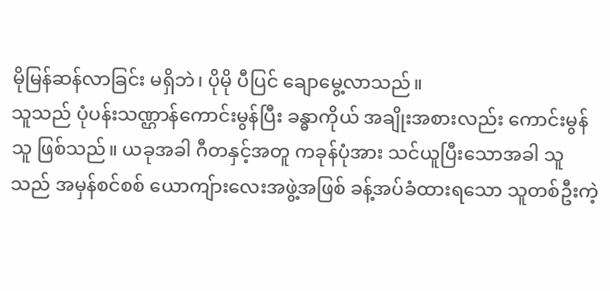မိုမြန်ဆန်လာခြင်း မရှိဘဲ၊ ပိုမို ပီပြင် ချောမွေ့လာသည်။
သူသည် ပုံပန်းသဏ္ဌာန်ကောင်းမွန်ပြီး ခန္ဓာကိုယ် အချိုးအစားလည်း ကောင်းမွန်သူ ဖြစ်သည်။ ယခုအခါ ဂီတနှင့်အတူ ကခုန်ပုံအား သင်ယူပြီးသောအခါ သူသည် အမှန်စင်စစ် ယောကျ်ားလေးအဖွဲ့အဖြစ် ခန့်အပ်ခံထားရသော သူတစ်ဦးကဲ့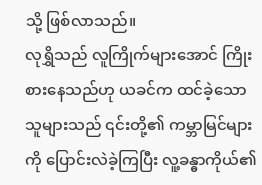သို့ ဖြစ်လာသည်။
လုရွှိသည် လူကြိုက်များအောင် ကြိုးစားနေသည်ဟု ယခင်က ထင်ခဲ့သောသူများသည် ၎င်းတို့၏ ကမ္ဘာမြင်များကို ပြောင်းလဲခဲ့ကြပြီး လူ့ခန္ဓာကိုယ်၏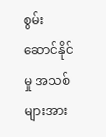စွမ်းဆောင်နိုင်မှု အသစ်များအား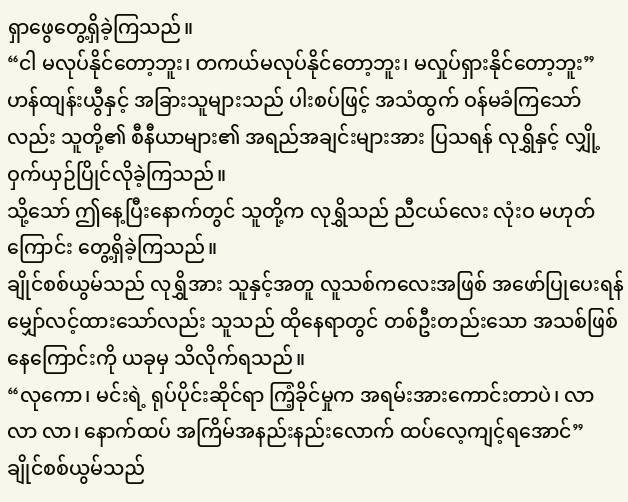ရှာဖွေတွေ့ရှိခဲ့ကြသည်။
“ငါ မလုပ်နိုင်တော့ဘူး၊ တကယ်မလုပ်နိုင်တော့ဘူး၊ မလှုပ်ရှားနိုင်တော့ဘူး”
ဟန်ထျန်းယွီနှင့် အခြားသူများသည် ပါးစပ်ဖြင့် အသံထွက် ဝန်မခံကြသော်လည်း သူတို့၏ စီနီယာများ၏ အရည်အချင်းများအား ပြသရန် လုရွှိနှင့် လျှို့ဝှက်ယှဉ်ပြိုင်လိုခဲ့ကြသည်။
သို့သော် ဤနေ့ပြီးနောက်တွင် သူတို့က လုရွှိသည် ညီငယ်လေး လုံးဝ မဟုတ်ကြောင်း တွေ့ရှိခဲ့ကြသည်။
ချိုင်စစ်ယွမ်သည် လုရွှိအား သူနှင့်အတူ လူသစ်ကလေးအဖြစ် အဖော်ပြုပေးရန် မျှော်လင့်ထားသော်လည်း သူသည် ထိုနေရာတွင် တစ်ဦးတည်းသော အသစ်ဖြစ်နေကြောင်းကို ယခုမှ သိလိုက်ရသည်။
“လုကော၊ မင်းရဲ့ ရုပ်ပိုင်းဆိုင်ရာ ကြံ့ခိုင်မှုက အရမ်းအားကောင်းတာပဲ၊ လာ လာ လာ၊ နောက်ထပ် အကြိမ်အနည်းနည်းလောက် ထပ်လေ့ကျင့်ရအောင်”
ချိုင်စစ်ယွမ်သည်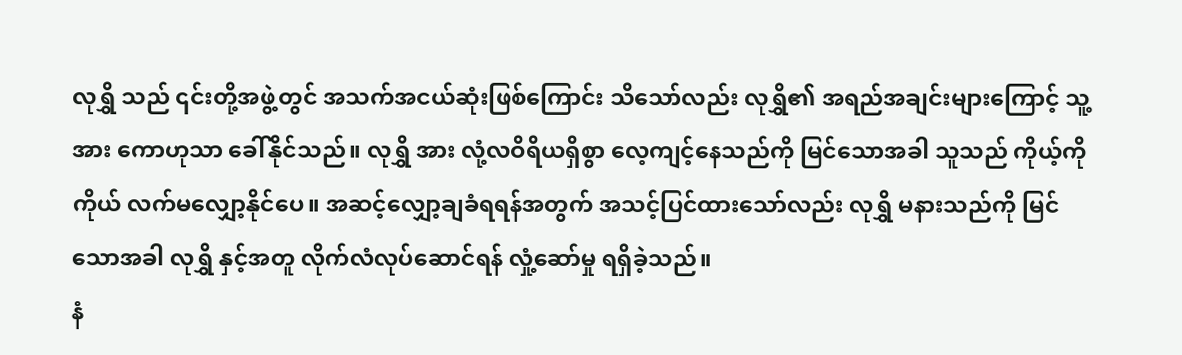လုရွှိ သည် ၎င်းတို့အဖွဲ့တွင် အသက်အငယ်ဆုံးဖြစ်ကြောင်း သိသော်လည်း လုရွှိ၏ အရည်အချင်းများကြောင့် သူ့အား ကောဟုသာ ခေါ်နိုင်သည်။ လုရွှိ အား လုံ့လဝိရိယရှိစွာ လေ့ကျင့်နေသည်ကို မြင်သောအခါ သူသည် ကိုယ့်ကိုကိုယ် လက်မလျှော့နိုင်ပေ။ အဆင့်လျှော့ချခံရရန်အတွက် အသင့်ပြင်ထားသော်လည်း လုရွှိ မနားသည်ကို မြင်သောအခါ လုရွှိ နှင့်အတူ လိုက်လံလုပ်ဆောင်ရန် လှုံ့ဆော်မှု ရရှိခဲ့သည်။
နံ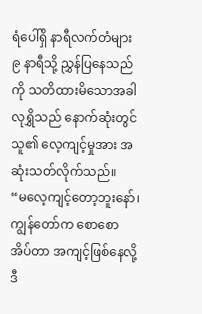ရံပေါ်ရှိ နာရီလက်တံများ ၉ နာရီသို့ ညွှန်ပြနေသည်ကို သတိထားမိသောအခါ လုရွှိသည် နောက်ဆုံးတွင် သူ၏ လေ့ကျင့်မှုအား အဆုံးသတ်လိုက်သည်။
“မလေ့ကျင့်တော့ဘူးနော်၊ ကျွန်တော်က စောစောအိပ်တာ အကျင့်ဖြစ်နေလို့ ဒီ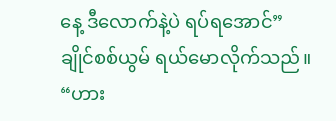နေ့ ဒီလောက်နဲ့ပဲ ရပ်ရအောင်”
ချိုင်စစ်ယွမ် ရယ်မောလိုက်သည်။
“ဟား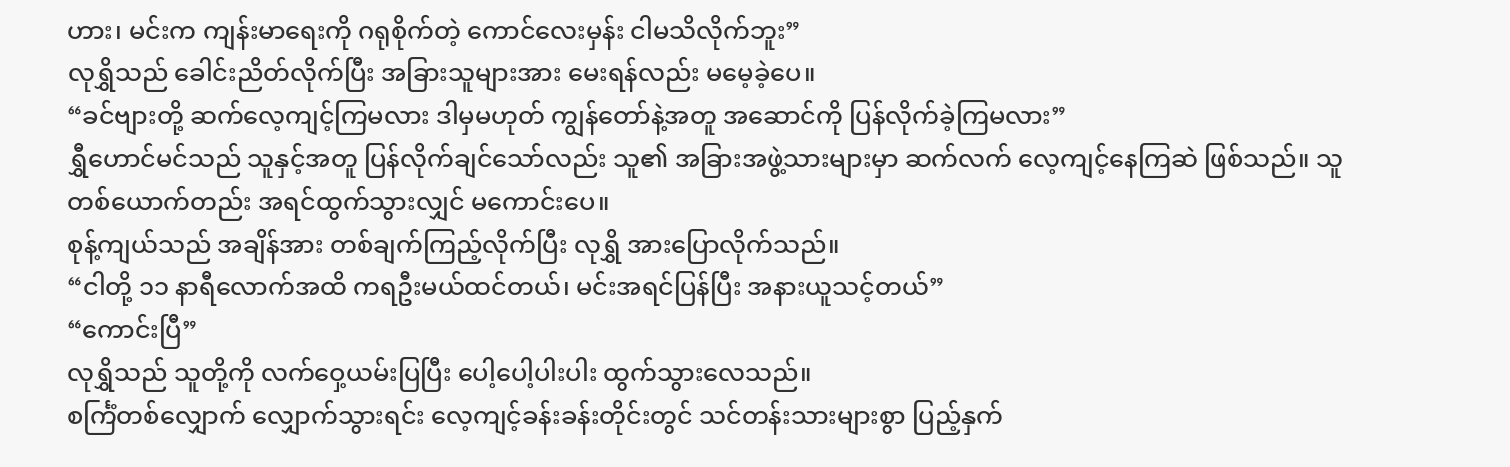ဟား၊ မင်းက ကျန်းမာရေးကို ဂရုစိုက်တဲ့ ကောင်လေးမှန်း ငါမသိလိုက်ဘူး”
လုရွှိသည် ခေါင်းညိတ်လိုက်ပြီး အခြားသူများအား မေးရန်လည်း မမေ့ခဲ့ပေ။
“ခင်ဗျားတို့ ဆက်လေ့ကျင့်ကြမလား ဒါမှမဟုတ် ကျွန်တော်နဲ့အတူ အဆောင်ကို ပြန်လိုက်ခဲ့ကြမလား”
ရွှီဟောင်မင်သည် သူနှင့်အတူ ပြန်လိုက်ချင်သော်လည်း သူ၏ အခြားအဖွဲ့သားများမှာ ဆက်လက် လေ့ကျင့်နေကြဆဲ ဖြစ်သည်။ သူတစ်ယောက်တည်း အရင်ထွက်သွားလျှင် မကောင်းပေ။
စုန့်ကျယ်သည် အချိန်အား တစ်ချက်ကြည့်လိုက်ပြီး လုရွှိ အားပြောလိုက်သည်။
“ငါတို့ ၁၁ နာရီလောက်အထိ ကရဦးမယ်ထင်တယ်၊ မင်းအရင်ပြန်ပြီး အနားယူသင့်တယ်”
“ကောင်းပြီ”
လုရွှိသည် သူတို့ကို လက်ဝှေ့ယမ်းပြပြီး ပေါ့ပေါ့ပါးပါး ထွက်သွားလေသည်။
စင်္ကြံတစ်လျှောက် လျှောက်သွားရင်း လေ့ကျင့်ခန်းခန်းတိုင်းတွင် သင်တန်းသားများစွာ ပြည့်နှက်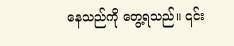နေသည်ကို တွေ့ရသည်။ ၎င်း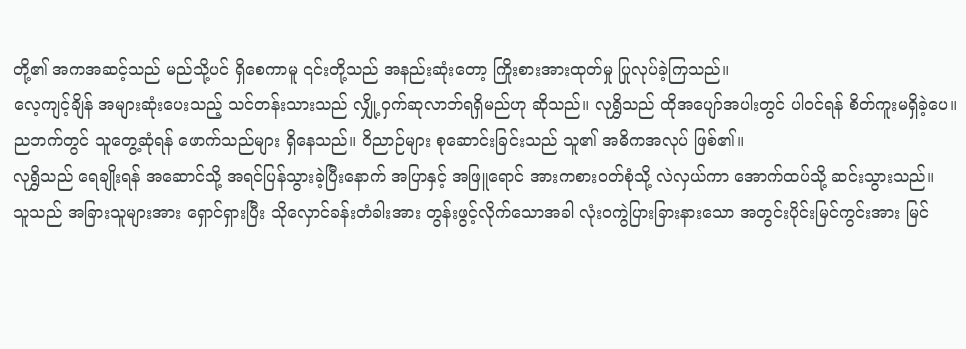တို့၏ အကအဆင့်သည် မည်သို့ပင် ရှိစေကာမူ ၎င်းတို့သည် အနည်းဆုံးတော့ ကြိုးစားအားထုတ်မှု ပြုလုပ်ခဲ့ကြသည်။
လေ့ကျင့်ချိန် အများဆုံးပေးသည့် သင်တန်းသားသည် လျှို့ဝှက်ဆုလာဘ်ရရှိမည်ဟု ဆိုသည်။ လုရွှိသည် ထိုအပျော်အပါးတွင် ပါဝင်ရန် စိတ်ကူးမရှိခဲ့ပေ။ ညဘက်တွင် သူတွေ့ဆုံရန် ဖောက်သည်များ ရှိနေသည်။ ဝိညာဉ်များ စုဆောင်းခြင်းသည် သူ၏ အဓိကအလုပ် ဖြစ်၏။
လုရွှိသည် ရေချိုးရန် အဆောင်သို့ အရင်ပြန်သွားခဲ့ပြီးနောက် အပြာနှင့် အဖြူရောင် အားကစားဝတ်စုံသို့ လဲလှယ်ကာ အောက်ထပ်သို့ ဆင်းသွားသည်။
သူသည် အခြားသူများအား ရှောင်ရှားပြီး သိုလှောင်ခန်းတံခါးအား တွန်းဖွင့်လိုက်သောအခါ လုံးဝကွဲပြားခြားနားသော အတွင်းပိုင်းမြင်ကွင်းအား မြင်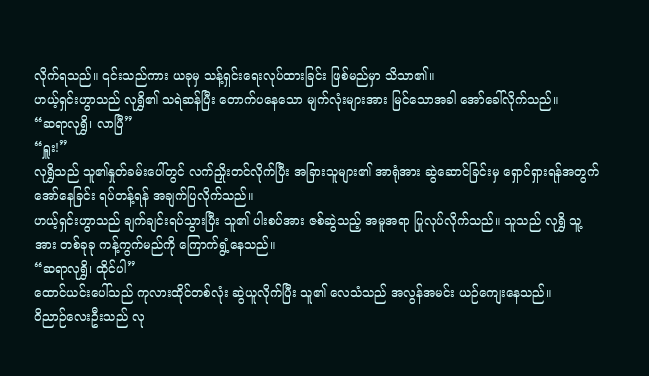လိုက်ရသည်။ ၎င်းသည်ကား ယခုမှ သန့်ရှင်းရေးလုပ်ထားခြင်း ဖြစ်မည်မှာ သိသာ၏။
ဟယ့်ရှင်းဟွာသည် လုရွှိ၏ သရဲဆန်ပြီး တောက်ပနေသော မျက်လုံးများအား မြင်သောအခါ အော်ခေါ်လိုက်သည်။
“ဆရာလုရွှိ၊ လာပြီ”
“ရှူး!”
လုရွှိသည် သူ၏နှုတ်ခမ်းပေါ်တွင် လက်ညှိုးတင်လိုက်ပြီး အခြားသူများ၏ အာရုံအား ဆွဲဆောင်ခြင်းမှ ရှောင်ရှားရန်အတွက် အော်နေခြင်း ရပ်တန့်ရန် အချက်ပြလိုက်သည်။
ဟယ့်ရှင်းဟွာသည် ချက်ချင်းရပ်သွားပြီး သူ၏ ပါးစပ်အား ဇစ်ဆွဲသည့် အမူအရာ ပြုလုပ်လိုက်သည်။ သူသည် လုရွှိ သူ့အား တစ်ခုခု ကန့်ကွက်မည်ကို ကြောက်ရွံ့နေသည်။
“ဆရာလုရွှိ၊ ထိုင်ပါ”
ထောင်ယင်းပေါ်သည် ကုလားထိုင်တစ်လုံး ဆွဲယူလိုက်ပြီး သူ၏ လေသံသည် အလွန်အမင်း ယဉ်ကျေးနေသည်။
ဝိညာဉ်လေးဦးသည် လု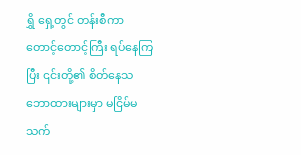ရွှိ ရှေ့တွင် တန်းစီကာ တောင့်တောင့်ကြီး ရပ်နေကြပြီး ၎င်းတို့၏ စိတ်နေသဘောထားများမှာ မငြိမ်မသက်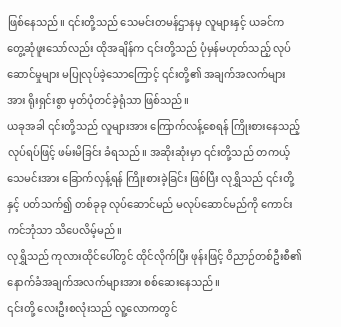ဖြစ်နေသည်။ ၎င်းတို့သည် သေမင်းတမန်ဌာနမှ လူများနှင့် ယခင်က တွေ့ဆုံဖူးသော်လည်း ထိုအချိန်က ၎င်းတို့သည် ပုံမှန်မဟုတ်သည့် လုပ်ဆောင်မှုများ မပြုလုပ်ခဲ့သောကြောင့် ၎င်းတို့၏ အချက်အလက်များအား ရိုးရှင်းစွာ မှတ်ပုံတင်ခဲ့ရုံသာ ဖြစ်သည်။
ယခုအခါ ၎င်းတို့သည် လူများအား ကြောက်လန့်စေရန် ကြိုးစားနေသည့် လုပ်ရပ်ဖြင့် ဖမ်းမိခြင်း ခံရသည်။ အဆိုးဆုံးမှာ ၎င်းတို့သည် တကယ့် သေမင်းအား ခြောက်လှန့်ရန် ကြိုးစားခဲ့ခြင်း ဖြစ်ပြီး လုရွှိသည် ၎င်းတို့နှင့် ပတ်သက်၍ တစ်ခုခု လုပ်ဆောင်မည် မလုပ်ဆောင်မည်ကို ကောင်းကင်ဘုံသာ သိပေလိမ့်မည်။
လုရွှိသည် ကုလားထိုင်ပေါ်တွင် ထိုင်လိုက်ပြီး ဖုန်းဖြင့် ဝိညာဉ်တစ်ဦးစီ၏ နောက်ခံအချက်အလက်များအား စစ်ဆေးနေသည်။
၎င်းတို့ လေးဦးစလုံးသည် လူ့လောကတွင်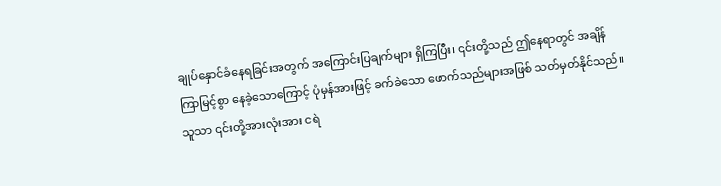ချုပ်နှောင်ခံနေရခြင်းအတွက် အကြောင်းပြချက်များ ရှိကြပြီး၊ ၎င်းတို့သည် ဤနေရာတွင် အချိန်ကြာမြင့်စွာ နေခဲ့သောကြောင့် ပုံမှန်အားဖြင့် ခက်ခဲသော ဖောက်သည်များအဖြစ် သတ်မှတ်နိုင်သည်။ သူသာ ၎င်းတို့အားလုံးအား ငရဲ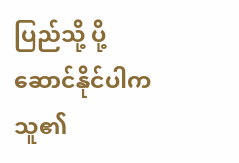ပြည်သို့ ပို့ဆောင်နိုင်ပါက သူ၏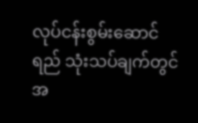လုပ်ငန်းစွမ်းဆောင်ရည် သုံးသပ်ချက်တွင် အ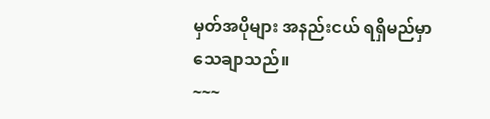မှတ်အပိုများ အနည်းငယ် ရရှိမည်မှာ သေချာသည်။
~~~